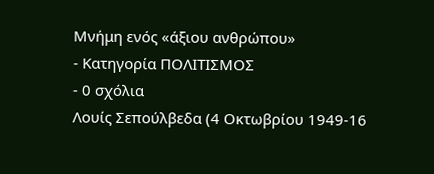Μνήμη ενός «άξιου ανθρώπου»
- Κατηγορία ΠΟΛΙΤΙΣΜΟΣ
- 0 σχόλια
Λουίς Σεπούλβεδα (4 Οκτωβρίου 1949-16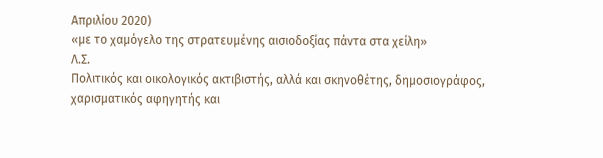Απριλίου 2020)
«με το χαμόγελο της στρατευμένης αισιοδοξίας πάντα στα χείλη»
Λ.Σ.
Πολιτικός και οικολογικός ακτιβιστής, αλλά και σκηνοθέτης, δημοσιογράφος, χαρισματικός αφηγητής και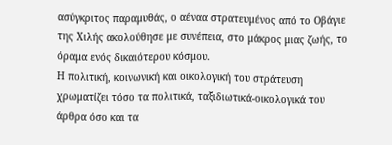ασύγκριτος παραμυθάς, ο αέναα στρατευμένος από το Οβάγιε της Χιλής ακολούθησε με συνέπεια, στο μάκρος μιας ζωής, το όραμα ενός δικαιότερου κόσμου.
Η πολιτική, κοινωνική και οικολογική του στράτευση χρωματίζει τόσο τα πολιτικά, ταξιδιωτικά-οικολογικά του άρθρα όσο και τα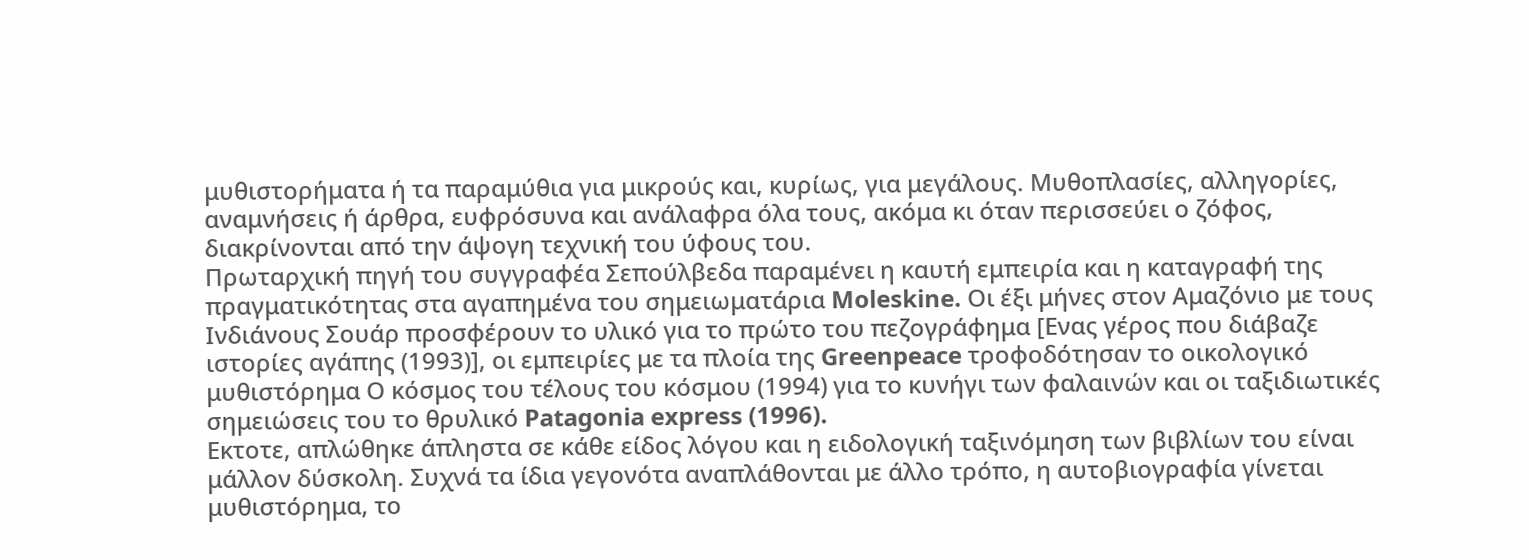μυθιστορήματα ή τα παραμύθια για μικρούς και, κυρίως, για μεγάλους. Μυθοπλασίες, αλληγορίες, αναμνήσεις ή άρθρα, ευφρόσυνα και ανάλαφρα όλα τους, ακόμα κι όταν περισσεύει ο ζόφος, διακρίνονται από την άψογη τεχνική του ύφους του.
Πρωταρχική πηγή του συγγραφέα Σεπούλβεδα παραμένει η καυτή εμπειρία και η καταγραφή της πραγματικότητας στα αγαπημένα του σημειωματάρια Moleskine. Οι έξι μήνες στον Αμαζόνιο με τους Ινδιάνους Σουάρ προσφέρουν το υλικό για το πρώτο του πεζογράφημα [Ενας γέρος που διάβαζε ιστορίες αγάπης (1993)], οι εμπειρίες με τα πλοία της Greenpeace τροφοδότησαν το οικολογικό μυθιστόρημα Ο κόσμος του τέλους του κόσμου (1994) για το κυνήγι των φαλαινών και οι ταξιδιωτικές σημειώσεις του το θρυλικό Patagonia express (1996).
Εκτοτε, απλώθηκε άπληστα σε κάθε είδος λόγου και η ειδολογική ταξινόμηση των βιβλίων του είναι μάλλον δύσκολη. Συχνά τα ίδια γεγονότα αναπλάθονται με άλλο τρόπο, η αυτοβιογραφία γίνεται μυθιστόρημα, το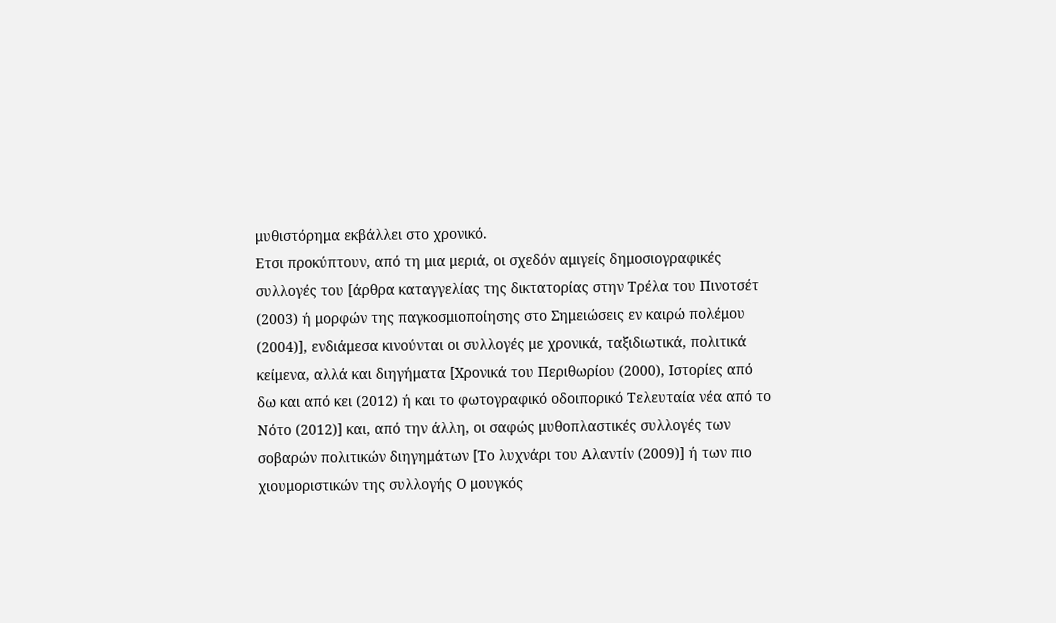μυθιστόρημα εκβάλλει στο χρονικό.
Ετσι προκύπτουν, από τη μια μεριά, οι σχεδόν αμιγείς δημοσιογραφικές συλλογές του [άρθρα καταγγελίας της δικτατορίας στην Τρέλα του Πινοτσέτ (2003) ή μορφών της παγκοσμιοποίησης στο Σημειώσεις εν καιρώ πολέμου (2004)], ενδιάμεσα κινούνται οι συλλογές με χρονικά, ταξιδιωτικά, πολιτικά κείμενα, αλλά και διηγήματα [Χρονικά του Περιθωρίου (2000), Ιστορίες από δω και από κει (2012) ή και το φωτογραφικό οδοιπορικό Τελευταία νέα από το Νότο (2012)] και, από την άλλη, οι σαφώς μυθοπλαστικές συλλογές των σοβαρών πολιτικών διηγημάτων [Το λυχνάρι του Αλαντίν (2009)] ή των πιο χιουμοριστικών της συλλογής Ο μουγκός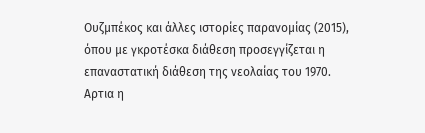Ουζμπέκος και άλλες ιστορίες παρανομίας (2015), όπου με γκροτέσκα διάθεση προσεγγίζεται η επαναστατική διάθεση της νεολαίας του 1970.
Αρτια η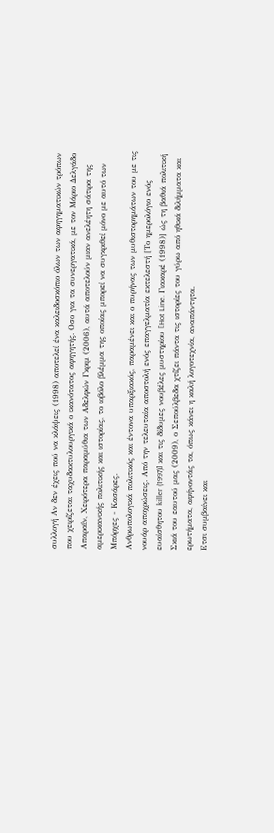συλλογή Αν δεν έχεις πού να κλάψεις (1998) αποτελεί ένα καλειδοσκόπιο όλων των αφηγηματικών τρόπων που χειρίζεται ταχυδακτυλουργικά ο ικανότατος αφηγητής. Οσο για τα συνεργατικά, με τον Μάριο Δελγάδο Απαραΐν, Χειρότερα παραμύθια των Αδελφών Γκριμ (2006), αυτά αποτελούν μιαν ανελέητη σάτιρα της αμερικανικής πολιτικής και ιστορίας, το ιοβόλο βλέμμα της οποίας μπορεί να συγκριθεί μόνο με αυτό των Μπόρχες - Κασάρες.
Ανθρωπολογικά πολιτικός και έντονα υπαρξιακός, παραμένει και ο πυρήνας των μυθιστορημάτων του με τις νουάρ αποχρώσεις. Από την τελευταία αποστολή ενός επαγγελματία εκτελεστή [Το ημερολόγιο ενός ευαίσθητου killer (1997)] και τις δίδυμες νουβέλες μυστηρίου [Hot Line. Γιακαρέ (1998)] ώς τη βαθιά πολιτική Σκιά του εαυτού μας (2009), ο Σεπούλβεδα χτίζει πάντα τις ιστορίες του γύρω από ηθικά διλήμματα και ερωτήματα, αφήνοντάς τα, όπως κάνει η καλή λογοτεχνία, αναπάντητα.
Ετσι συμβαίνει και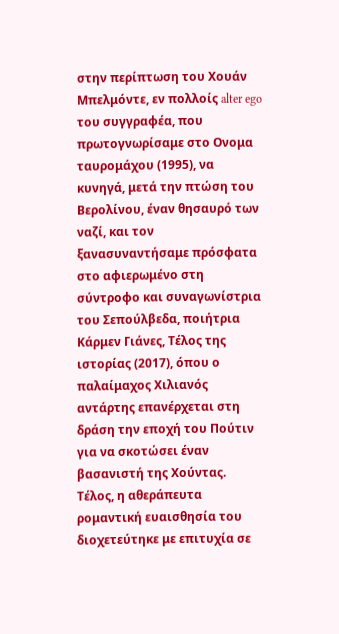στην περίπτωση του Χουάν Μπελμόντε, εν πολλοίς alter ego του συγγραφέα, που πρωτογνωρίσαμε στο Ονομα ταυρομάχου (1995), να κυνηγά, μετά την πτώση του Βερολίνου, έναν θησαυρό των ναζί, και τον ξανασυναντήσαμε πρόσφατα στο αφιερωμένο στη σύντροφο και συναγωνίστρια του Σεπούλβεδα, ποιήτρια Κάρμεν Γιάνες, Τέλος της ιστορίας (2017), όπου ο παλαίμαχος Χιλιανός αντάρτης επανέρχεται στη δράση την εποχή του Πούτιν για να σκοτώσει έναν βασανιστή της Χούντας.
Τέλος, η αθεράπευτα ρομαντική ευαισθησία του διοχετεύτηκε με επιτυχία σε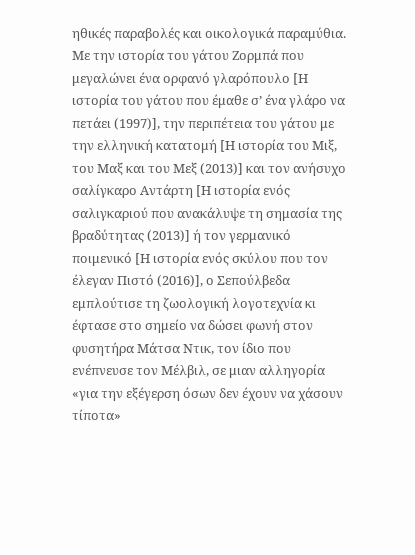ηθικές παραβολές και οικολογικά παραμύθια. Με την ιστορία του γάτου Ζορμπά που μεγαλώνει ένα ορφανό γλαρόπουλο [Η ιστορία του γάτου που έμαθε σ’ ένα γλάρο να πετάει (1997)], την περιπέτεια του γάτου με την ελληνική κατατομή [Η ιστορία του Μιξ, του Μαξ και του Μεξ (2013)] και τον ανήσυχο σαλίγκαρο Αντάρτη [Η ιστορία ενός σαλιγκαριού που ανακάλυψε τη σημασία της βραδύτητας (2013)] ή τον γερμανικό ποιμενικό [Η ιστορία ενός σκύλου που τον έλεγαν Πιστό (2016)], ο Σεπούλβεδα εμπλούτισε τη ζωολογική λογοτεχνία κι έφτασε στο σημείο να δώσει φωνή στον φυσητήρα Μάτσα Ντικ, τον ίδιο που ενέπνευσε τον Μέλβιλ, σε μιαν αλληγορία «για την εξέγερση όσων δεν έχουν να χάσουν τίποτα»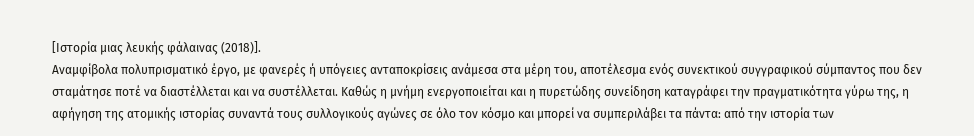[Ιστορία μιας λευκής φάλαινας (2018)].
Αναμφίβολα πολυπρισματικό έργο, με φανερές ή υπόγειες ανταποκρίσεις ανάμεσα στα μέρη του, αποτέλεσμα ενός συνεκτικού συγγραφικού σύμπαντος που δεν σταμάτησε ποτέ να διαστέλλεται και να συστέλλεται. Καθώς η μνήμη ενεργοποιείται και η πυρετώδης συνείδηση καταγράφει την πραγματικότητα γύρω της, η αφήγηση της ατομικής ιστορίας συναντά τους συλλογικούς αγώνες σε όλο τον κόσμο και μπορεί να συμπεριλάβει τα πάντα: από την ιστορία των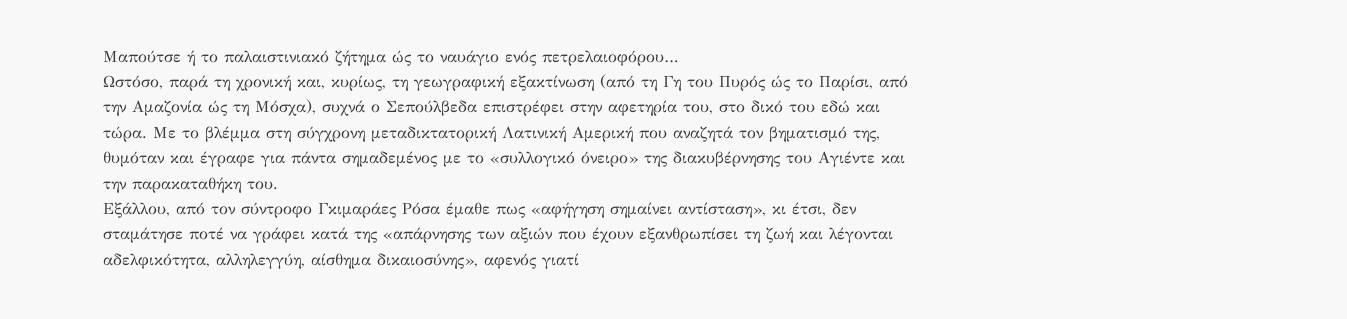Μαπούτσε ή το παλαιστινιακό ζήτημα ώς το ναυάγιο ενός πετρελαιοφόρου…
Ωστόσο, παρά τη χρονική και, κυρίως, τη γεωγραφική εξακτίνωση (από τη Γη του Πυρός ώς το Παρίσι, από την Αμαζονία ώς τη Μόσχα), συχνά ο Σεπούλβεδα επιστρέφει στην αφετηρία του, στο δικό του εδώ και τώρα. Με το βλέμμα στη σύγχρονη μεταδικτατορική Λατινική Αμερική που αναζητά τον βηματισμό της, θυμόταν και έγραφε για πάντα σημαδεμένος με το «συλλογικό όνειρο» της διακυβέρνησης του Αγιέντε και την παρακαταθήκη του.
Εξάλλου, από τον σύντροφο Γκιμαράες Ρόσα έμαθε πως «αφήγηση σημαίνει αντίσταση», κι έτσι, δεν σταμάτησε ποτέ να γράφει κατά της «απάρνησης των αξιών που έχουν εξανθρωπίσει τη ζωή και λέγονται αδελφικότητα, αλληλεγγύη, αίσθημα δικαιοσύνης», αφενός γιατί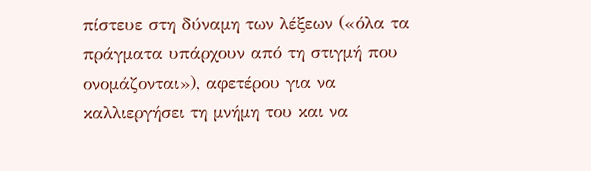πίστευε στη δύναμη των λέξεων («όλα τα πράγματα υπάρχουν από τη στιγμή που ονομάζονται»), αφετέρου για να καλλιεργήσει τη μνήμη του και να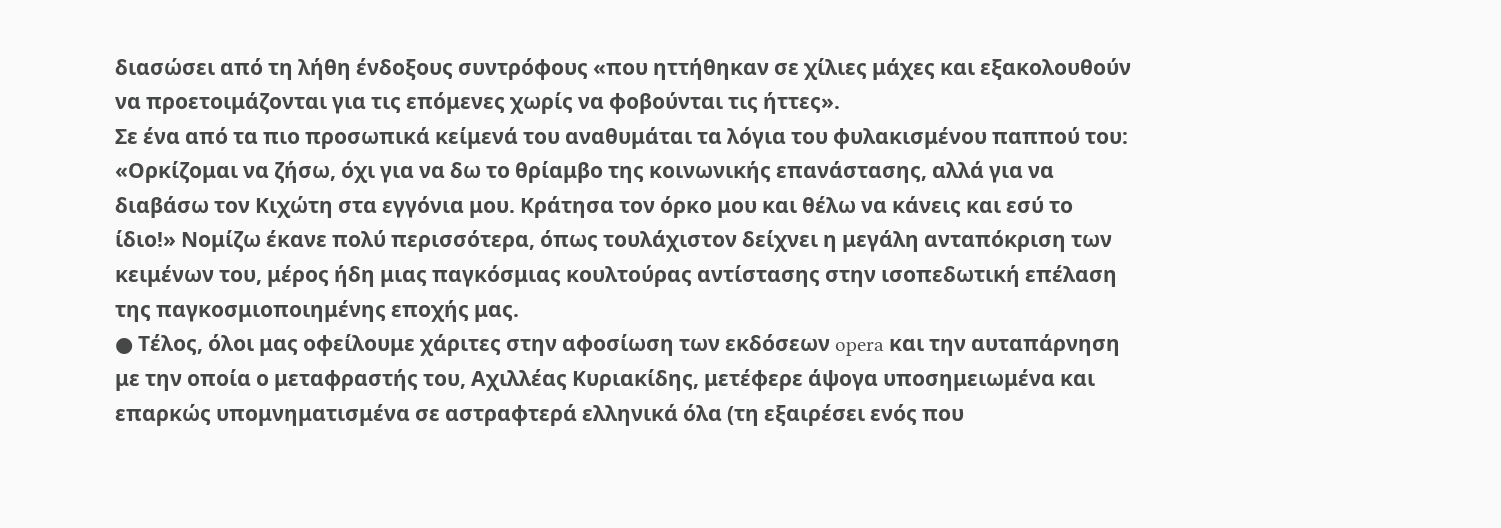διασώσει από τη λήθη ένδοξους συντρόφους «που ηττήθηκαν σε χίλιες μάχες και εξακολουθούν να προετοιμάζονται για τις επόμενες χωρίς να φοβούνται τις ήττες».
Σε ένα από τα πιο προσωπικά κείμενά του αναθυμάται τα λόγια του φυλακισμένου παππού του: «Ορκίζομαι να ζήσω, όχι για να δω το θρίαμβο της κοινωνικής επανάστασης, αλλά για να διαβάσω τον Κιχώτη στα εγγόνια μου. Κράτησα τον όρκο μου και θέλω να κάνεις και εσύ το ίδιο!» Νομίζω έκανε πολύ περισσότερα, όπως τουλάχιστον δείχνει η μεγάλη ανταπόκριση των κειμένων του, μέρος ήδη μιας παγκόσμιας κουλτούρας αντίστασης στην ισοπεδωτική επέλαση της παγκοσμιοποιημένης εποχής μας.
● Τέλος, όλοι μας οφείλουμε χάριτες στην αφοσίωση των εκδόσεων opera και την αυταπάρνηση με την οποία ο μεταφραστής του, Αχιλλέας Κυριακίδης, μετέφερε άψογα υποσημειωμένα και επαρκώς υπομνηματισμένα σε αστραφτερά ελληνικά όλα (τη εξαιρέσει ενός που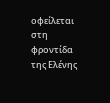οφείλεται στη φροντίδα της Ελένης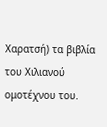Χαρατσή) τα βιβλία του Χιλιανού ομοτέχνου του.